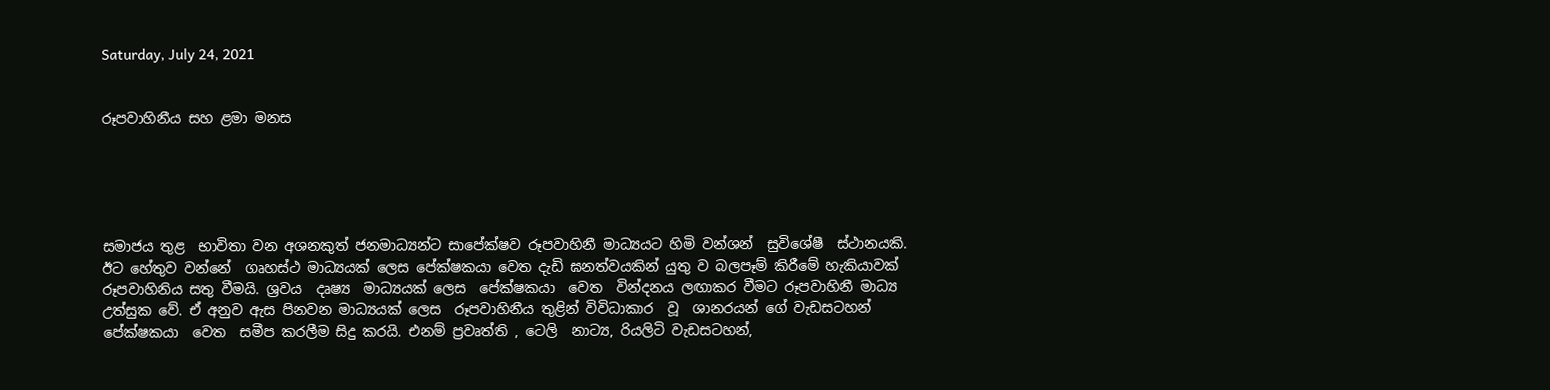Saturday, July 24, 2021


රූපවාහිනීය සහ ළමා මනස





සමාජය තුළ  භාවිතා වන අශනකුත් ජනමාධ්‍යන්ට සාපේක්ෂව රූපවාහිනී මාධ්‍යයට හිමි වන්ශන්  සුවිශේෂී  ස්ථානයකි. ඊට හේතුව වන්නේ  ගෘහස්ථ මාධ්‍යයක් ලෙස පේක්ෂකයා වෙත දැඩි ඝනත්වයකින් යුතු ව බලපෑම් කිරීමේ හැකියාවක් රූපවාහිනිය සතු වීමයි. ශ්‍රවය  දෘෂ්‍ය  මාධ්‍යයක් ලෙස  පේක්ෂකයා  වෙත  වින්දනය ලඟාකර වීමට රූපවාහිනී මාධ්‍ය උත්සුක වේ. ඒ අනුව ඇස පිනවන මාධ්‍යයක් ලෙස  රූපවාහිනීය තුළින් විවිධාකාර  වූ  ශානරයන් ගේ වැඩසටහන් පේක්ෂකයා  වෙත  සමීප කරලීම සිදු කරයි. එනම් ප්‍රවෘත්ති , ටෙලි  නාට්‍ය, රියලිටි වැඩසටහන්,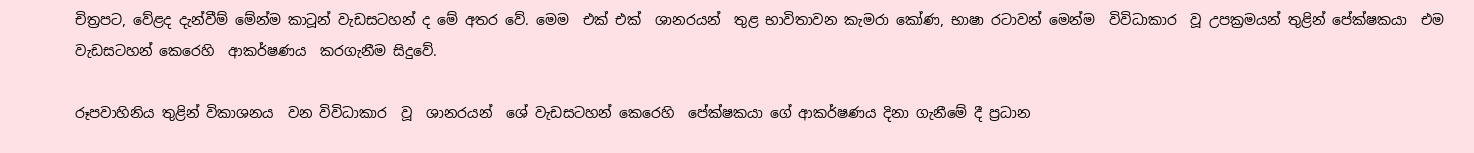චිත්‍රපට, වේළද දැන්වීම් මේන්ම කාටූන් වැඩසටහන් ද මේ අතර වේ. මෙම  එක් එක්  ශානරයන්  තුළ භාවිතාවන කැමරා කෝණ, භාෂා රටාවන් මෙන්ම  විවිධාකාර  වූ උපක්‍රමයන් තුළින් පේක්ෂකයා  එම වැඩසටහන් කෙරෙහි  ආකර්ෂණය  කරගැනීම සිදුවේ.

රූපවාහිනිය තුළින් විකාශනය  වන විවිධාකාර  වූ  ශානරයන්  ශේ වැඩසටහන් කෙරෙහි  පේක්ෂකයා ගේ ආකර්ෂණය දිනා ගැනීමේ දී ප්‍රධාන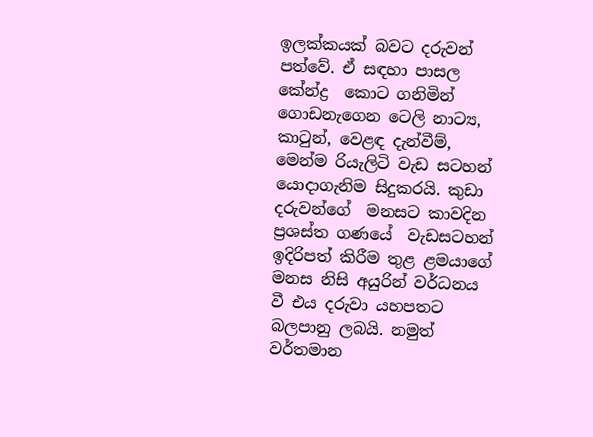ඉලක්කයක් බවට දරුවන් පත්වේ. ඒ සඳහා පාසල කේන්ද්‍ර  කොට ගනිමින් ගොඩනැගෙන ටෙලි නාට්‍ය, කාටුන්, වෙළඳ දැන්වීම්, මෙන්ම රියැලිටි වැඩ සටහන් යොදාගැනිම සිදුකරයි. කුඩා දරුවන්ගේ  මනසට කාවදින ප්‍රශස්ත ගණයේ  වැඩසටහන් ඉදිරිපත් කිරීම තුළ ළමයාගේ  මනස නිසි අයුරින් වර්ධනය  වී එය දරුවා යහපතට බලපානු ලබයි. නමුත් වර්තමාන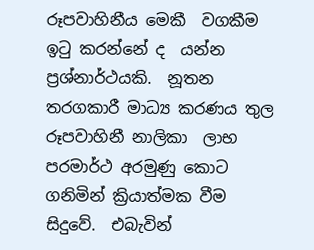රූපවාහිනීය මෙකී  වගකීම  ඉටු කරන්නේ ද  යන්න ප්‍රශ්නාර්ථයකි.  නූතන තරගකාරී මාධ්‍ය කරණය තුල රූපවාහිනී නාලිකා  ලාභ පරමාර්ථ අරමුණු කොට  ගනිමින් ක්‍රියාත්මක වීම සිදුවේ.  එබැවින්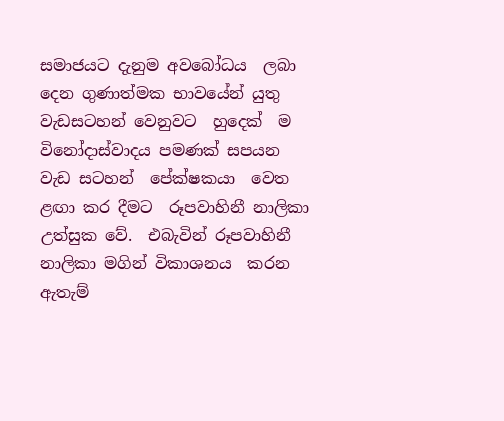සමාජයට දැනුම අවබෝධය  ලබා දෙන ගුණාත්මක භාවයේන් යුතු වැඩසටහන් වෙනුවට  හුදෙක්  ම විනෝදාස්වාදය පමණක් සපයන වැඩ සටහන්  පේක්ෂකයා  වෙත  ළඟා කර දීමට  රූපවාහිනී නාලිකා උත්සුක වේ.  එබැවින් රූපවාහිනී නාලිකා මගින් විකාශනය  කරන ඇතැම්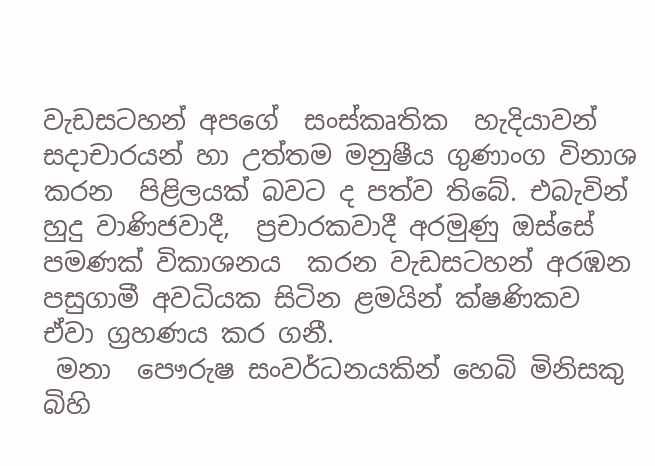වැඩසටහන් අපගේ  සංස්කෘතික  හැදියාවන් සදාචාරයන් හා උත්තම මනුෂීය ගුණාංග විනාශ කරන  පිළිලයක් බවට ද පත්ව තිබේ. එබැවින් හුදු වාණිජවාදී,  ප්‍රචාරකවාදී අරමුණු ඔස්සේ  පමණක් විකාශනය  කරන වැඩසටහන් අරඹන පසුගාමී අවධියක සිටින ළමයින් ක්ෂණිකව  ඒවා ග්‍රහණය කර ගනී.
 මනා  පෞරුෂ සංවර්ධනයකින් හෙබි මිනිසකු බිහි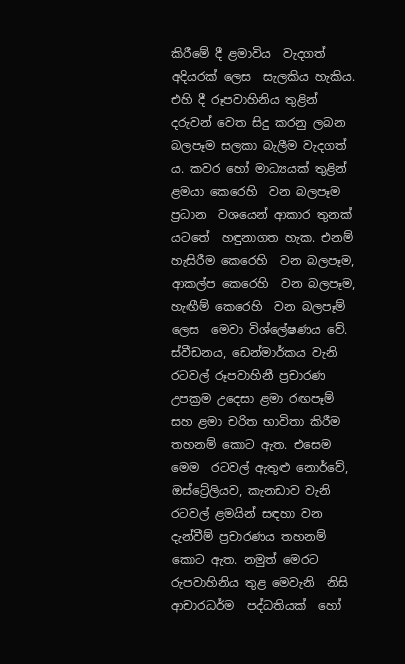කිරීමේ දී ළමාවිය  වැදගත් අදියරක් ලෙස  සැලකිය හැකිය. එහි දී රූපවාහිනිය තුළින් දරුවන් වෙත සිදු කරනු ලබන බලපෑම සලකා බැලීම වැදගත් ය. කවර හෝ මාධ්‍යයක් තුළින් ළමයා කෙරෙහි  වන බලපෑම ප්‍රධාන  වශයෙන් ආකාර තුනක් යටතේ  හඳුනාගත හැක. එනම් හැසිරීම කෙරෙහි  වන බලපෑම, ආකල්ප කෙරෙහි  වන බලපෑම, හැඟීම් කෙරෙහි  වන බලපෑම් ලෙස  මෙවා විශ්ලේෂණය වේ.  ස්වීඩනය, ඩෙන්මාර්කය වැනි රටවල් රූපවාහිනී ප්‍රචාරණ උපක්‍රම උදෙසා ළමා රඟපෑම් සහ ළමා චරිත භාවිතා කිරීම තහනම් කොට ඇත. එසෙම මෙම  රටවල් ඇතුළු නොර්වේ, ඔස්ට්‍රේලියව, කැනඩාව වැනි රටවල් ළමයින් සඳහා වන දැන්වීම් ප්‍රචාරණය තහනම් කොට ඇත. නමුත් මෙරට  රුපවාහිනිය තුළ මෙවැනි  නිසි ආචාරධර්ම  පද්ධතියක්  හෝ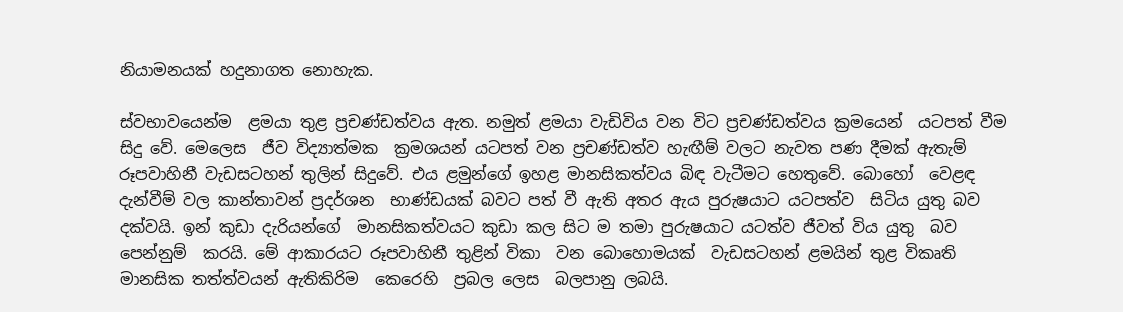නියාමනයක් හදුනාගත නොහැක.

ස්වභාවයෙන්ම  ළමයා තුළ ප්‍රචණ්ඩත්වය ඇත. නමුත් ළමයා වැඩිවිය වන විට ප්‍රචණ්ඩත්වය ක්‍රමයෙන්  යටපත් වීම සිදු වේ. මෙලෙස  ජීව විද්‍යාත්මක  ක්‍රමශයන් යටපත් වන ප්‍රචණ්ඩත්ව හැඟීම් වලට නැවත පණ දීමක් ඇතැම් රූපවාහිනී වැඩසටහන් තුලින් සිදුවේ. එය ළමුන්ගේ ඉහළ මානසිකත්වය බිඳ වැටීමට හෙතුවේ. බොහෝ  වෙළඳ  දැන්වීම් වල කාන්තාවන් ප්‍රදර්ශන  භාණ්ඩයක් බවට පත් වී ඇති අතර ඇය පුරුෂයාට යටපත්ව  සිටිය යුතු බව දක්වයි. ඉන් කුඩා දැරියන්ගේ  මානසිකත්වයට කුඩා කල සිට ම තමා පුරුෂයාට යටත්ව ජීවත් විය යුතු  බව පෙන්නුම්  කරයි. මේ ආකාරයට රූපවාහිනී තුළින් විකා  වන බොහොමයක්  වැඩසටහන් ළමයින් තුළ විකෘති  මානසික තත්ත්වයන් ඇතිකිරිම  කෙරෙහි  ප්‍රබල ලෙස  බලපානු ලබයි.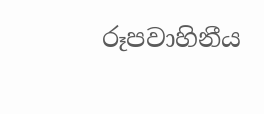රූපවාහිනීය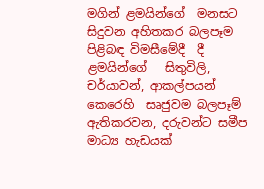මගින් ළමයින්ගේ  මනසට සිදුවන අහිතකර බලපෑම පිළිබඳ විමසීමේදී  දී ළමයින්ගේ   සිතුවිලි, චර්යාවන්, ආකල්පයන් කෙරෙහි  සෘජුවම බලපෑම් ඇතිකරවන, දරුවන්ට සමීප මාධ්‍ය හැඩයක්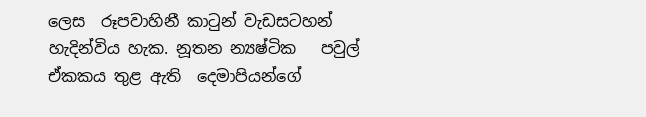ලෙස  රූපවාහිනී කාටුන් වැඩසටහන් හැදින්විය හැක. නූතන න්‍යෂ්ටික   පවුල් ඒකකය තුළ ඇති  දෙමාපියන්ගේ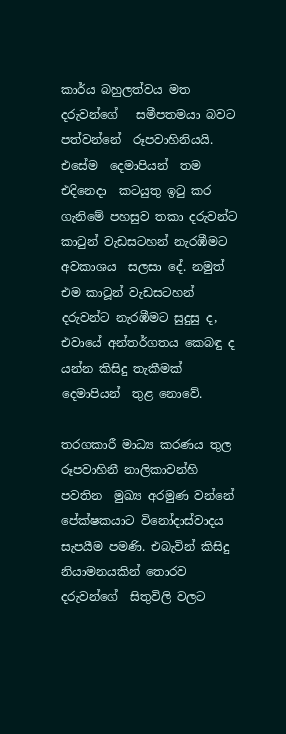කාර්ය බහුලත්වය මත දරුවන්ගේ   සමීපතමයා බවට පත්වන්නේ  රූපවාහිනියයි. එසේම  දෙමාපියන්  තම එදිනෙදා  කටයුතු ඉටු කර ගැනිමේ පහසුව තකා දරුවන්ට කාටුන් වැඩසටහන් නැරඹීමට අවකාශය  සලසා දේ. නමුත් එම කාටූන් වැඩසටහන් දරුවන්ට නැරඹීමට සුදුසු ද, එවායේ අන්තර්ගතය කෙබඳු ද යන්න කිසිදු තැකීමක් දෙමාපියන්  තුළ නොවේ.

තරගකාරී මාධ්‍ය කරණය තුල  රූපවාහිනී නාලිකාවන්හි පවතින  මුඛ්‍ය අරමුණ වන්නේ  පේක්ෂකයාට විනෝදාස්වාදය සැපයීම පමණි. එබැවින් කිසිදු නියාමනයකින් තොරව  දරුවන්ගේ  සිතුවිලි වලට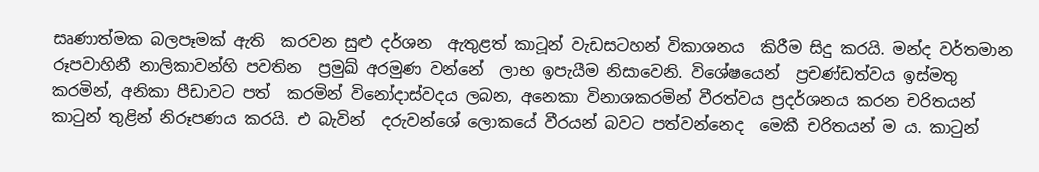සෘණාත්මක බලපෑමක් ඇති  කරවන සුළු දර්ශන  ඇතුළත් කාටූන් වැඩසටහන් විකාශනය  කිරීම සිදු කරයි. මන්ද වර්තමාන රූපවාහිනී නාලිකාවන්හි පවතින  ප්‍රමුඛ්‍ අරමුණ වන්නේ  ලාභ ඉපැයීම නිසාවෙනි. විශේෂයෙන්  ප්‍රචණ්ඩත්වය ඉස්මතු  කරමින්, අනිකා පීඩාවට පත්  කරමින් විනෝදාස්වදය ලබන, අනෙකා විනාශකරමින් වීරත්වය ප්‍රදර්ශනය කරන චරිතයන් කාටුන් තුළින් නිරූපණය කරයි. එ බැවින්  දරුවන්ශේ ලොකයේ වීරයන් බවට පත්වන්නෙද  මෙකී චරිතයන් ම ය. කාටුන්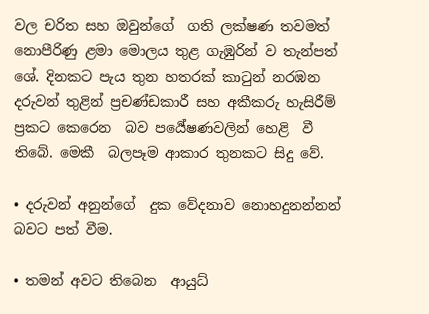වල චරිත සහ ඔවුන්ගේ  ගති ලක්ෂණ තවමත් නොපීරිණු ළමා මොලය තුළ ගැඹුරින් ව තැන්පත් ශේ. දිනකට පැය තුන හතරක් කාටුන් නරඹන දරුවන් තුළින් ප්‍රචණ්ඩකාරී සහ අකීකරු හැසිරීම් ප්‍රකට කෙරෙන  බව පර්‍යේෂණවලින් හෙළි  වී තිබේ. මෙකී  බලපෑම ආකාර තුනකට සිදු වේ.

• දරුවන් අනුන්ගේ  දුක වේදනාව නොහදුනන්නන් බවට පත් වීම.

• තමන් අවට තිබෙන  ආයුධ්‍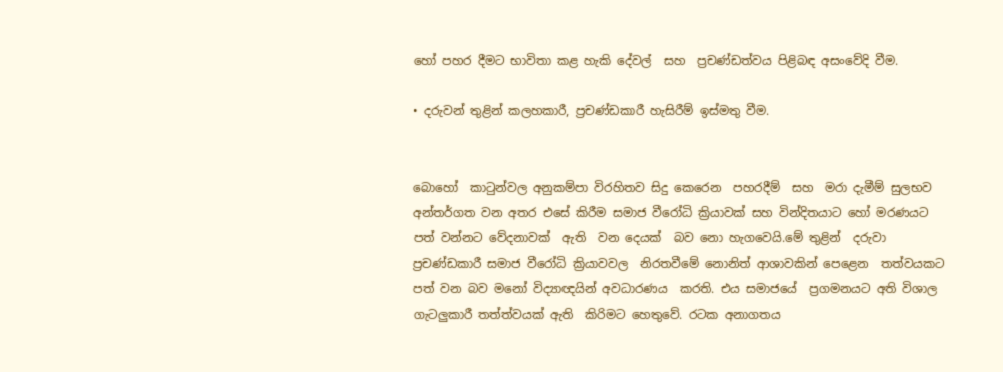හෝ පහර දීමට භාවිතා කළ හැකි දේවල්  සහ  ප්‍රචණ්ඩත්වය පිළිබඳ අසංවේදි වීම.

• දරුවන් තුළින් කලහකාරී, ප්‍රචණ්ඩකාරී හැසිරීම් ඉස්මතු වීම.


බොහෝ  කාටුන්වල අනුකම්පා විරහිතව සිදු කෙරෙන  පහරදීම්  සහ  මරා දැමීම් සුලභව අන්තර්ගත වන අතර එසේ කිරීම සමාජ වීරෝධි ක්‍රියාවක් සහ වින්දිතයාට හෝ මරණයට පත් වන්නට වේදනාවක්  ඇති  වන දෙයක්  බව නො හැගවෙයි.මේ තුළින්  දරුවා ප්‍රචණ්ඩකාරී සමාජ වීරෝධි ක්‍රියාවවල  නිරතවීමේ නොනිත් ආශාවකින් පෙළෙන  තත්වයකට පත් වන බව මනෝ විද්‍යාඥයින් අවධාරණය  කරති. එය සමාජයේ  ප්‍රගමනයට අති විශාල  ගැටලුකාරී තත්ත්වයක් ඇති  කිරිමට හෙතුවේ. රටක අනාගතය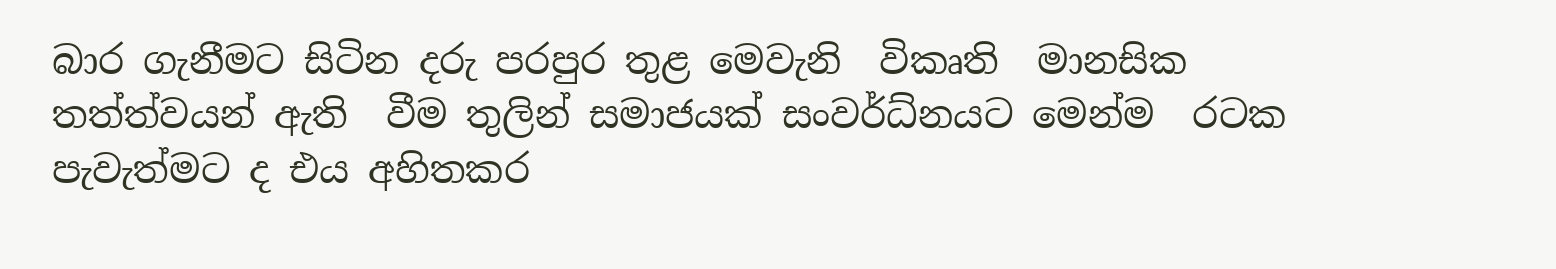බාර ගැනීමට සිටින දරු පරපුර තුළ මෙවැනි  විකෘති  මානසික තත්ත්වයන් ඇති  වීම තුලින් සමාජයක් සංවර්ධ්‍නයට මෙන්ම  රටක පැවැත්මට ද එය අහිතකර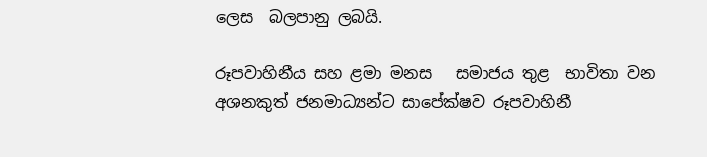ලෙස  බලපානු ලබයි.

රූපවාහිනීය සහ ළමා මනස   සමාජය තුළ  භාවිතා වන අශනකුත් ජනමාධ්‍යන්ට සාපේක්ෂව රූපවාහිනී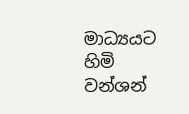මාධ්‍යයට හිමි වන්ශන්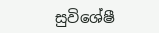සුවිශේෂී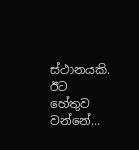ස්ථානයකි. ඊට හේතුව වන්නේ...